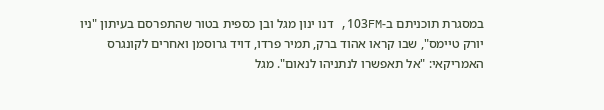במסגרת תוכניתם ב-103FM, דנו ינון מגל ובן כספית בטור שהתפרסם בעיתון "ניו יורק טיימס", שבו קראו אהוד ברק, תמיר פרדו, דויד גרוסמן ואחרים לקונגרס האמריקאי: "אל תאפשרו לנתניהו לנאום". מגל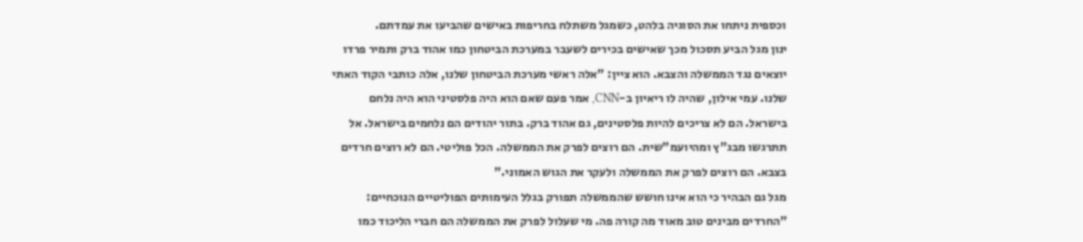וכספית ניתחו את הסוגיה בלהט, כשמגל משתלח בחריפות באישים שהביעו את עמדתם.
ינון מגל הביע תסכול מכך שאישים בכירים לשעבר במערכת הביטחון כמו אהוד ברק ותמיר פרדו יוצאים נגד הממשלה והצבא. הוא ציין: "אלה ראשי מערכת הביטחון שלנו, אלה כותבי הקוד האתי שלנו. עמי אילון, שהיה לו ריאיון ב-CNN, אמר פעם שאם הוא היה פלסטיני הוא היה נלחם בישראל. הם לא צריכים להיות פלסטינים, גם אהוד ברק. בתור יהודים הם נלחמים בישראל. אל תתרגשו מבג"ץ ומהיועמ"שית. הם רוצים לפרק את הממשלה. הכל פוליטי. הם לא רוצים חרדים בצבא. הם רוצים לפרק את הממשלה ולעקר את הגוש האמוני."
מגל גם הבהיר כי הוא אינו חושש שהממשלה תפורק בגלל העימותים הפוליטיים הנוכחיים: "החרדים מבינים טוב מאוד מה קורה פה. מי שעלול לפרק את הממשלה הם חברי הליכוד כמו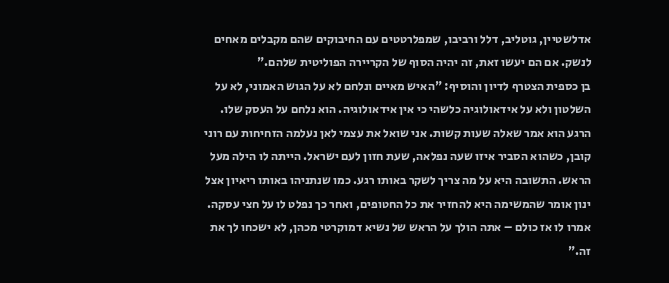אדלשטיין, גוטליב, דלל ורביבו, שמפלרטטים עם החיבוקים שהם מקבלים מאחים לנשק. אם הם יעשו זאת, זה יהיה הסוף של הקריירה הפוליטית שלהם."
בן כספית הצטרף לדיון והוסיף: "האיש מאיים ונלחם לא על הגוש האמוני, לא על השלטון ולא על אידאולוגיה כלשהי כי אין אידאולוגיה. הוא נלחם על העסק שלו. הרגע הוא אמר שאלה שעות קשות. אני שואל את עצמי לאן נעלמה הזחיחות עם רוני קובן, כשהוא הסביר איזו שעה נפלאה, שעת חזון לעם ישראל. הייתה לו הילה מעל הראש. התשובה היא על מה צריך לשקר באותו רגע. כמו שנתניהו באותו ריאיון אצל ינון אומר שהמשימה היא להחזיר את כל החטופים, ואחר כך נפלט לו על חצי עסקה. אמרו לו אז כולם – אתה הולך על הראש של נשיא דמוקרטי מכהן, לא ישכחו לך את זה."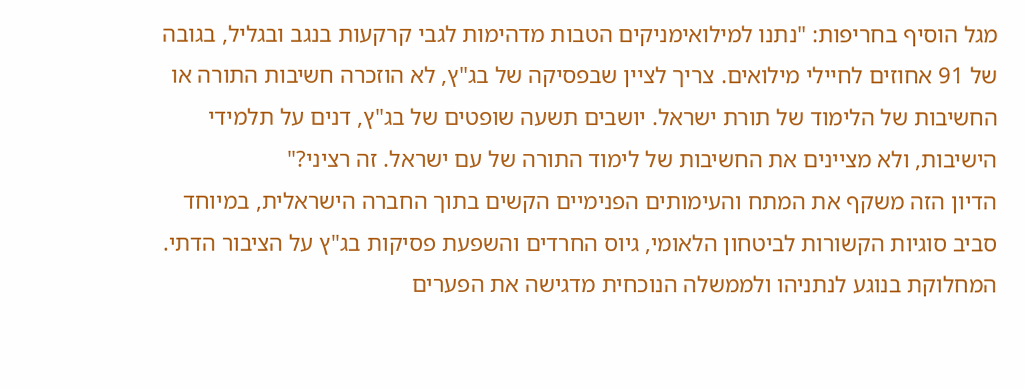מגל הוסיף בחריפות: "נתנו למילואימניקים הטבות מדהימות לגבי קרקעות בנגב ובגליל, בגובה של 91 אחוזים לחיילי מילואים. צריך לציין שבפסיקה של בג"ץ, לא הוזכרה חשיבות התורה או החשיבות של הלימוד של תורת ישראל. יושבים תשעה שופטים של בג"ץ, דנים על תלמידי הישיבות, ולא מציינים את החשיבות של לימוד התורה של עם ישראל. זה רציני?"
הדיון הזה משקף את המתח והעימותים הפנימיים הקשים בתוך החברה הישראלית, במיוחד סביב סוגיות הקשורות לביטחון הלאומי, גיוס החרדים והשפעת פסיקות בג"ץ על הציבור הדתי. המחלוקת בנוגע לנתניהו ולממשלה הנוכחית מדגישה את הפערים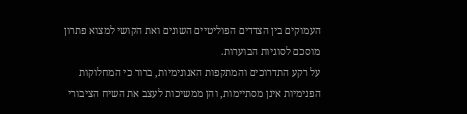העמוקים בין הצדדים הפוליטיים השונים ואת הקושי למצוא פתרון מוסכם לסוגיות הבוערות.
על רקע התדרוכים והמתקפות האנונימיות, ברור כי המחלוקות הפנימיות אינן מסתיימות, והן ממשיכות לעצב את השיח הציבורי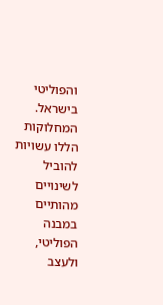והפוליטי בישראל. המחלוקות הללו עשויות להוביל לשינויים מהותיים במבנה הפוליטי, ולעצב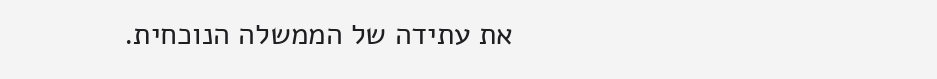את עתידה של הממשלה הנוכחית.